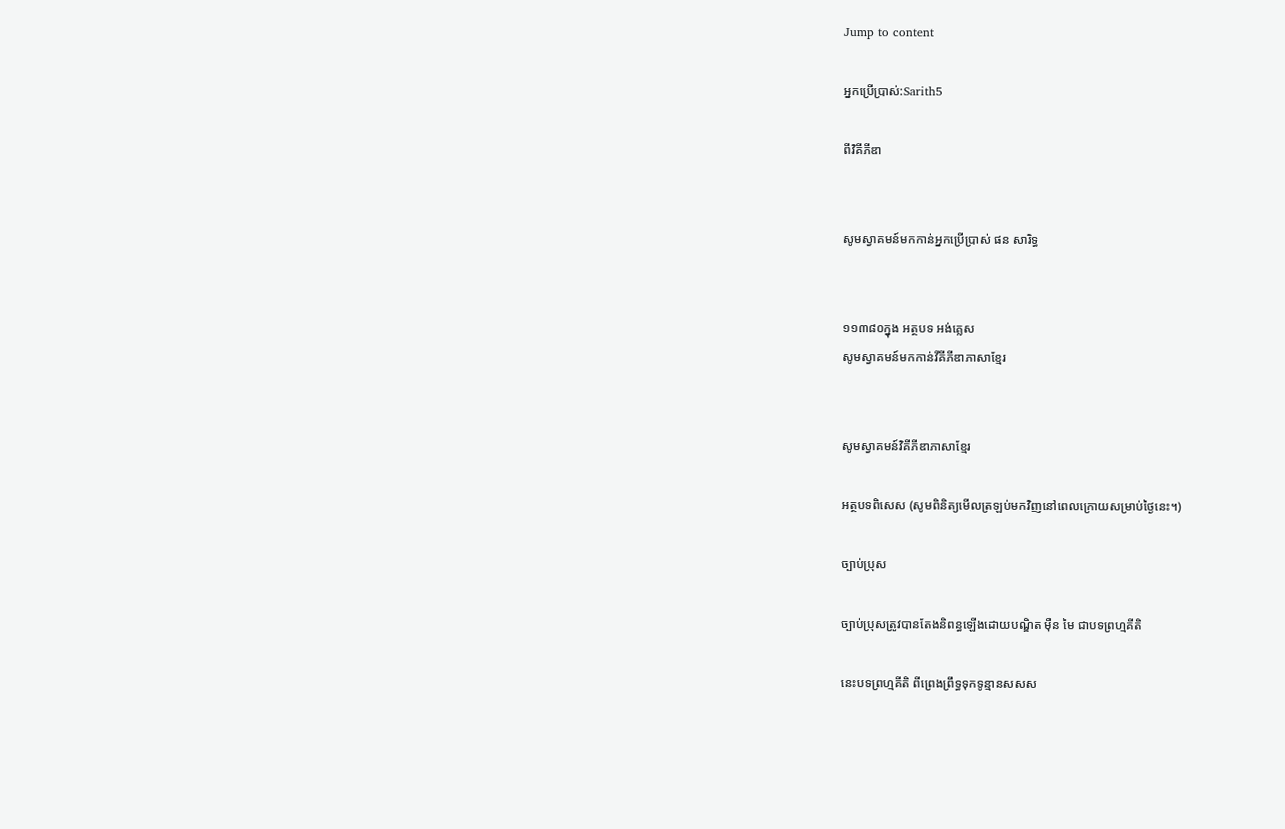Jump to content

អ្នកប្រើប្រាស់:Sarith5

ពីវិគីភីឌា


សូមស្វាគមន៍មកកាន់អ្នកប្រើប្រាស់ ផន សារិទ្ធ


១១៣៨០ក្នុង អត្ថបទ អង់គ្លេស
សូមស្វាគមន៍មកកាន់វីគីភីឌាភាសាខ្មែរ


សូមស្វាគមន៍វិគីភីឌាភាសាខ្មែរ

អត្ថបទពិសេស (សូមពិនិត្យមើលត្រឡប់មកវិញនៅពេលក្រោយសម្រាប់ថ្ងៃនេះ។)

ច្បាប់ប្រុស

ច្បាប់ប្រុសត្រូវបានតែងនិពន្ធឡើងដោយបណ្ឌិត ម៉ឺន មៃ ជាបទព្រហ្មគីតិ

នេះបទព្រហ្មគីតិ ពីព្រេងព្រឹទ្ធទុកទូន្មានសសស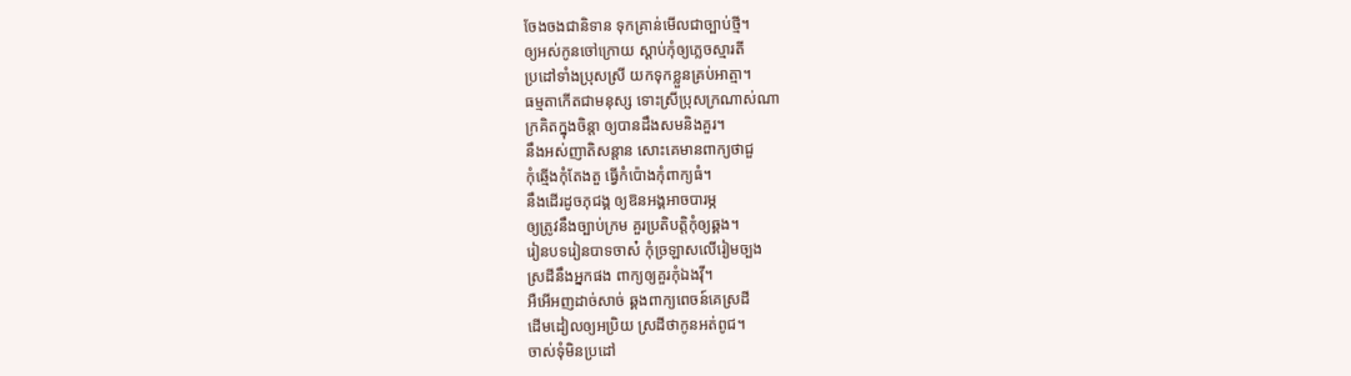ចែងចងជានិទាន ទុកគ្រាន់មើលជាច្បាប់ថ្មី។
ឲ្យអស់កូនចៅក្រោយ ស្ដាប់កុំឲ្យភ្លេចស្មារតី
ប្រដៅទាំងប្រុសស្រី យកទុកខ្លួនគ្រប់អាត្មា។
ធម្មតាកើតជាមនុស្ស ទោះស្រីប្រុសក្រណាស់ណា
ក្រគិតក្នុងចិន្ដា ឲ្យបានដឹងសមនិងគួរ។
នឹងអស់ញាតិសន្ដាន សោះគេមានពាក្យថាជួ
កុំឆ្មើងកុំតែងតួ ធ្វើកំប៉ោងកុំពាក្យធំ។
នឹងដើរដូចភុជង្គ ឲ្យឱនអង្គអាចបារម្ភ
ឲ្យត្រូវនឹងច្បាប់ក្រម គួរប្រតិបត្តិកុំឲ្យឆ្គង។
រៀនបទរៀនបាទចាស៎ កុំច្រឡាសលើរៀមច្បង
ស្រដីនឹងអ្នកផង ពាក្យឲ្យគួរកុំឯងវ៉ី។
អឺអើអញដាច់សាច់ ឆ្គងពាក្យពេចន៍គេស្រដី
ដើមដៀលឲ្យអប្រិយ ស្រដីថាកូនអត់ពូជ។
ចាស់ទុំមិនប្រដៅ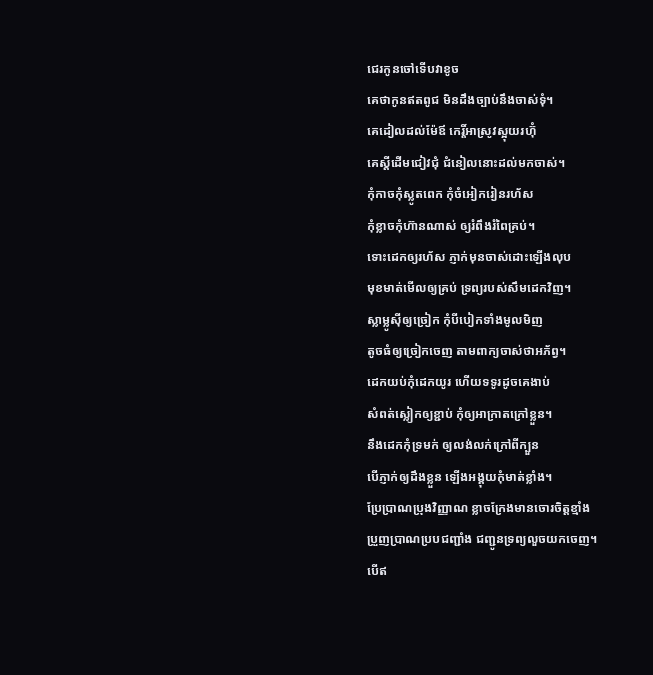ជេរកូនចៅទើបវាខូច
គេថាកូនឥតពូជ មិនដឹងច្បាប់នឹងចាស់ទុំ។
គេដៀលដល់ម៉ែឪ កេរ្តិ៍អាស្រូវស្អុយរហ៊ុំ
គេស្ដីដើមជៀវជុំ ជំនៀលនោះដល់មកចាស់។
កុំកាចកុំស្លូតពេក កុំចំអៀករៀនរហ័ស
កុំខ្លាចកុំហ៊ានណាស់ ឲ្យរំពឹងរំពៃគ្រប់។
ទោះដេកឲ្យរហ័ស ភ្ញាក់មុនចាស់ដោះឡើងលុប
មុខមាត់មើលឲ្យគ្រប់ ទ្រព្យរបស់សឹមដេកវិញ។
ស្លាម្លូស៊ីឲ្យច្រៀក កុំបីបៀកទាំងមូលមិញ
តូចធំឲ្យច្រៀកចេញ តាមពាក្យចាស់ថាអភ័ព្វ។
ដេកយប់កុំដេកយូរ ហើយទទូរដូចគេងាប់
សំពត់ស្លៀកឲ្យខ្ជាប់ កុំឲ្យអាក្រាតក្រៅខ្លួន។
នឹងដេកកុំទ្រមក់ ឲ្យលង់លក់ក្រៅពីក្បួន
បើភ្ញាក់ឲ្យដឹងខ្លួន ឡើងអង្គុយកុំមាត់ខ្លាំង។
ប្រែប្រាណប្រុងវិញ្ញាណ ខ្លាចក្រែងមានចោរចិត្តខ្មាំង
ប្រួញប្រាណប្របជញ្ជាំង ជញ្ជូនទ្រព្យលួចយកចេញ។
បើឥ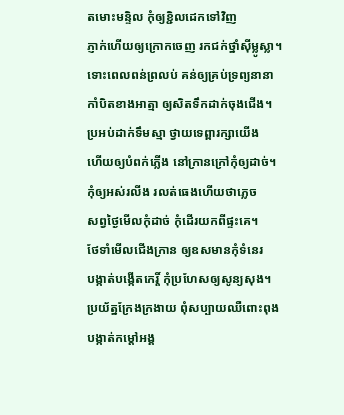តមោះមន្ទិល កុំឲ្យខ្ជិលដេកទៅវិញ
ភ្ញាក់ហើយឲ្យក្រោកចេញ រកជក់ថ្នាំស៊ីម្លូស្លា។
ទោះពេលពន់ព្រលប់ គន់ឲ្យគ្រប់ទ្រព្យនានា
កាំបិតខាងអាត្មា ឲ្យសិតទឹកដាក់ចុងជើង។
ប្រអប់ដាក់ទឹមស្មា ថ្វាយទេព្ពារក្សាយើង
ហើយឲ្យបំពក់ភ្លើង នៅក្រានក្រៅកុំឲ្យដាច់។
កុំឲ្យអស់រលីង រលត់ធេងហើយថាភ្លេច
សព្វថ្ងៃមើលកុំដាច់ កុំដើរយកពីផ្ទះគេ។
ថែទាំមើលជើងក្រាន ឲ្យឧសមានកុំទំនេរ
បង្កាត់បង្កើតកេរ្តិ៍ កុំប្រហែសឲ្យសូន្យសុង។
ប្រយ័ត្នក្រែងក្រងាយ ពុំសប្បាយឈឺពោះពុង
បង្កាត់កម្ដៅអង្គ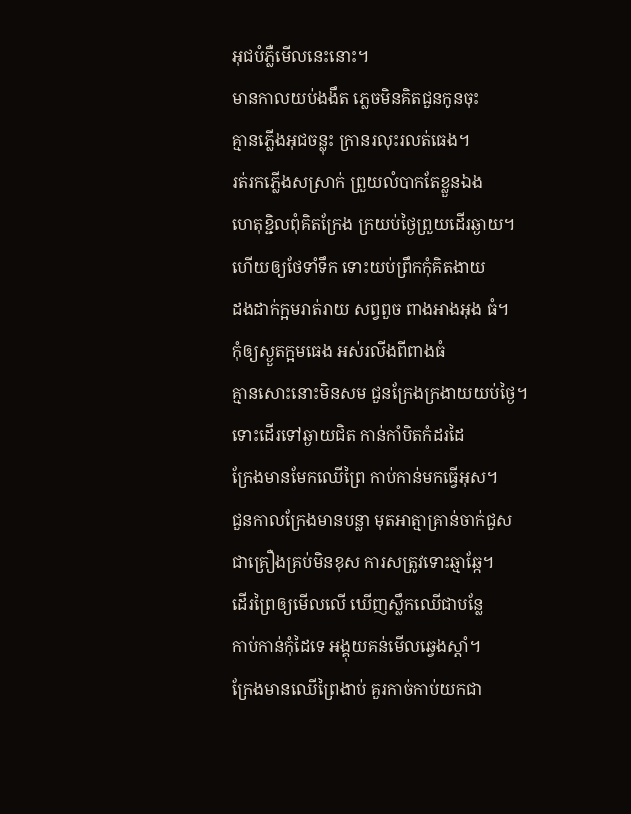អុជបំភ្លឺមើលនេះនោះ។
មានកាលយប់ងងឹត ភ្លេចមិនគិតជួនកូនចុះ
គ្មានភ្លើងអុជចន្លុះ ក្រានរលុះរលត់ធេង។
រត់រកភ្លើងសស្រាក់ ព្រួយលំបាកតែខ្លួនឯង
ហេតុខ្ជិលពុំគិតក្រែង ក្រយប់ថ្ងៃព្រួយដើរឆ្ងាយ។
ហើយឲ្យថែទាំទឹក ទោះយប់ព្រឹកកុំគិតងាយ
ដងដាក់ក្អមរាត់រាយ សព្វពួច ពាងអាងអុង ធំ។
កុំឲ្យស្ងួតក្អមធេង អស់រលីងពីពាងធំ
គ្មានសោះនោះមិនសម ជួនក្រែងក្រងាយយប់ថ្ងៃ។
ទោះដើរទៅឆ្ងាយជិត កាន់កាំបិតកំដរដៃ
ក្រែងមានមែកឈើព្រៃ កាប់កាន់មកធ្វើអុស។
ជួនកាលក្រែងមានបន្លា មុតអាត្មាគ្រាន់ចាក់ជួស
ជាគ្រឿងគ្រប់មិនខុស ការសត្រូវទោះឆ្មាឆ្កែ។
ដើរព្រៃឲ្យមើលលើ ឃើញស្លឹកឈើជាបន្លែ
កាប់កាន់កុំដៃទេ អង្គុយគន់មើលឆ្វេងស្ដាំ។
ក្រែងមានឈើព្រៃងាប់ គួរកាច់កាប់យកជា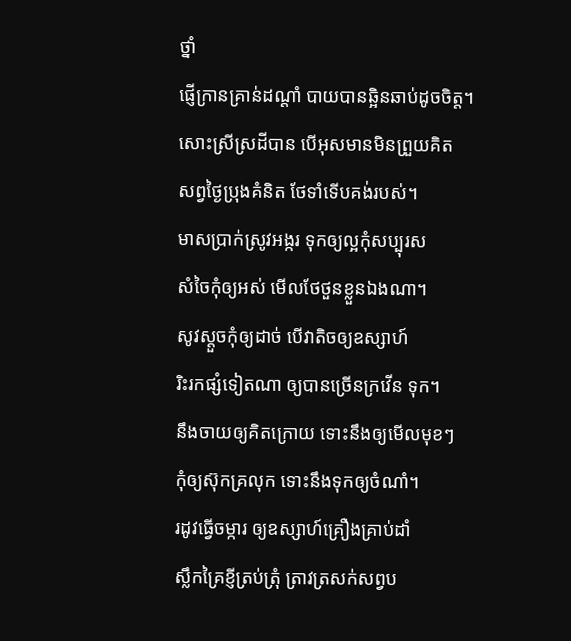ថ្នាំ
ផ្ញើក្រានគ្រាន់ដណ្ដាំ បាយបានឆ្អិនឆាប់ដូចចិត្ត។
សោះស្រីស្រដីបាន បើអុសមានមិនព្រួយគិត
សព្វថ្ងៃប្រុងគំនិត ថែទាំទើបគង់របស់។
មាសប្រាក់ស្រូវអង្ករ ទុកឲ្យល្អកុំសប្បុរស
សំចៃកុំឲ្យអស់ មើលថែថួនខ្លួនឯងណា។
សូវស្ដួចកុំឲ្យដាច់ បើវាតិចឲ្យឧស្សាហ៍
រិះរកផ្សំទៀតណា ឲ្យបានច្រើនក្រវើន ទុក។
នឹងចាយឲ្យគិតក្រោយ ទោះនឹងឲ្យមើលមុខៗ
កុំឲ្យស៊ុកគ្រលុក ទោះនឹងទុកឲ្យចំណាំ។
រដូវធ្វើចម្ការ ឲ្យឧស្សាហ៍គ្រឿងគ្រាប់ដាំ
ស្លឹកគ្រៃខ្ញីត្រប់ត្រុំ ត្រាវត្រសក់សព្វប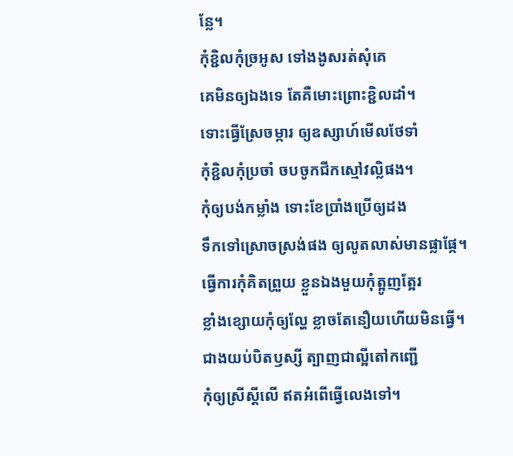ន្លែ។
កុំខ្ជិលកុំច្រអូស ទៅងងូសរត់សុំគេ
គេមិនឲ្យឯងទេ តែគឺមោះព្រោះខ្ជិលដាំ។
ទោះធ្វើស្រែចម្ការ ឲ្យឧស្សាហ៍មើលថែទាំ
កុំខ្ជិលកុំប្រចាំ ចបចូកជីកស្មៅវល្លិផង។
កុំឲ្យបង់កម្លាំង ទោះខែប្រាំងប្រើឲ្យដង
ទឹកទៅស្រោចស្រង់ផង ឲ្យលូតលាស់មានផ្លាផ្កែ។
ធ្វើការកុំគិតព្រួយ ខ្លួនឯងមួយកុំត្អូញត្អែរ
ខ្លាំងខ្សោយកុំឲ្យល្ហែ ខ្លាចតែនឿយហើយមិនធ្វើ។
ជាងយប់បិតឫស្សី ត្បាញជាល្អីតៅកញ្ជើ
កុំឲ្យស្រីស្ដីលើ ឥតអំពើធ្វើលេងទៅ។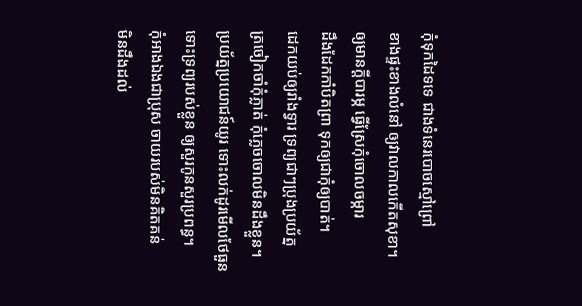កុំទុកដៃទទេ ជាងទំនេរបោចស្មៅព្រៅ
ខាងផ្ទះខាងលំនៅ ឲ្យវាលកាលកើតសុខា។
ឲ្យមានក្ដីបារម្ភ ធ្វើស្រែកុំចោលចម្ការ
ដឹងដែកកាំបិតព្រា ទុកឲ្យជាកុំឲ្យបាត់។
ដេកយប់ឲ្យរាំងទ្វារ ទ្រព្យជាៗប្រុងប្រយ័ត្ន
ត្រចៀកចាំកុំភ្លាត់ កុំភ្លេចចោលមិនដឹងខ្លួន។
ប្រយ័ត្នប្រយោជន៍យូរ ទោះលក់ដូរមើលថែធួន
ទោះទ្រព្យរបស់ខ្លួន ឲ្យសួរកូនសួរប្រពន្ធ។
កុំអាងឯងជាប្រុស ចាយរបស់មិនគិតគន់
មិនដឹងដល់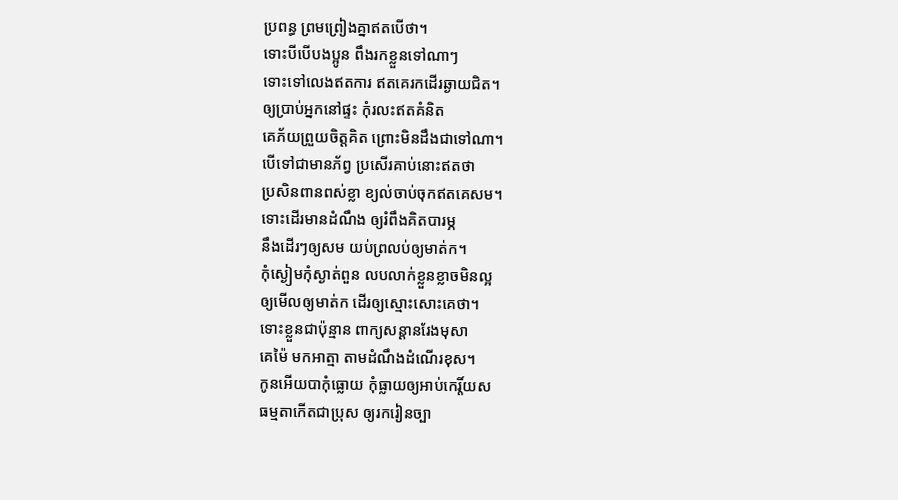ប្រពន្ធ ព្រមព្រៀងគ្នាឥតបើថា។
ទោះបីបើបងប្អូន ពឹងរកខ្លួនទៅណាៗ
ទោះទៅលេងឥតការ ឥតគេរកដើរឆ្ងាយជិត។
ឲ្យប្រាប់អ្នកនៅផ្ទះ កុំរលះឥតគំនិត
គេភ័យព្រួយចិត្តគិត ព្រោះមិនដឹងជាទៅណា។
បើទៅជាមានភ័ព្វ ប្រសើរគាប់នោះឥតថា
ប្រសិនពានពស់ខ្លា ខ្យល់ចាប់ចុកឥតគេសម។
ទោះដើរមានដំណឹង ឲ្យរំពឹងគិតបារម្ភ
នឹងដើរៗឲ្យសម យប់ព្រលប់ឲ្យមាត់ក។
កុំស្ងៀមកុំស្ងាត់ពួន លបលាក់ខ្លួនខ្លាចមិនល្អ
ឲ្យមើលឲ្យមាត់ក ដើរឲ្យស្មោះសោះគេថា។
ទោះខ្លួនជាប៉ុន្មាន ពាក្យសន្ដានរែងមុសា
គេម៉ៃ មកអាត្មា តាមដំណឹងដំណើរខុស។
កូនអើយបាកុំធ្លោយ កុំធ្លាយឲ្យអាប់កេរ្តិ៍យស
ធម្មតាកើតជាប្រុស ឲ្យរករៀនច្បា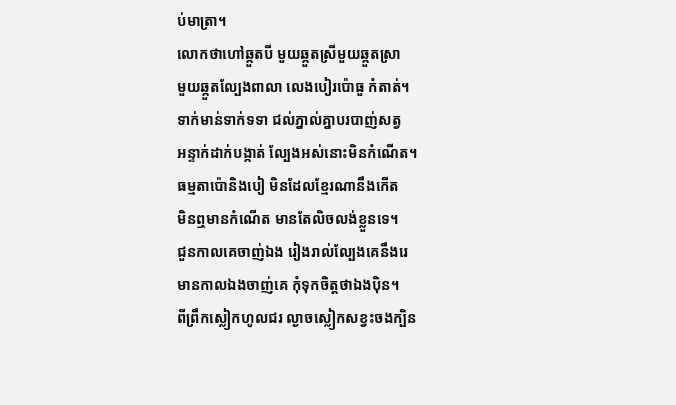ប់មាត្រា។
លោកថាហៅឆ្កួតបី មួយឆ្កួតស្រីមួយឆ្កួតស្រា
មួយឆ្កួតល្បែងពាលា លេងបៀរប៉ោធួ កំតាត់។
ទាក់មាន់ទាក់ទទា ជល់ភ្នាល់គ្នាបរបាញ់សត្វ
អន្ទាក់ដាក់បង្កាត់ ល្បែងអស់នោះមិនកំណើត។
ធម្មតាប៉ោនិងបៀ មិនដែលខ្មែរណានឹងកើត
មិនឮមានកំណើត មានតែលិចលង់ខ្លួនទេ។
ជួនកាលគេចាញ់ឯង រៀងរាល់ល្បែងគេនឹងរេ
មានកាលឯងចាញ់គេ កុំទុកចិត្តថាឯងប៉ិន។
ពីព្រឹកស្លៀកហូលជរ ល្ងាចស្លៀកសខ្វះចងក្បិន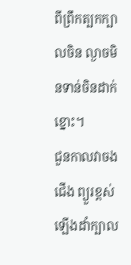ពីព្រឹកត្បកក្បាលចិន ល្ងាចមិនទាន់ចិនដាក់ខ្នោះ។
ជួនកាលវាចងជើង ព្យួរខ្ពស់ឡើងដាំក្បាល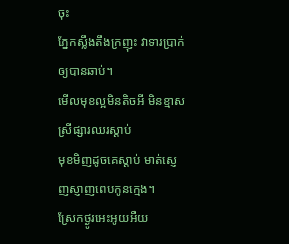ចុះ
ភ្នែកស្លឹងតឹងក្រញុះ វាទារប្រាក់ឲ្យបានឆាប់។
មើលមុខល្អមិនតិចអី មិនខ្មាសស្រីផ្សារឈរស្ដាប់
មុខមិញដូចគេស្ដាប់ មាត់ស្ញេញស្ញាញពេបកូនក្មេង។
ស្រែកថ្ងូរអេះអូយអឺយ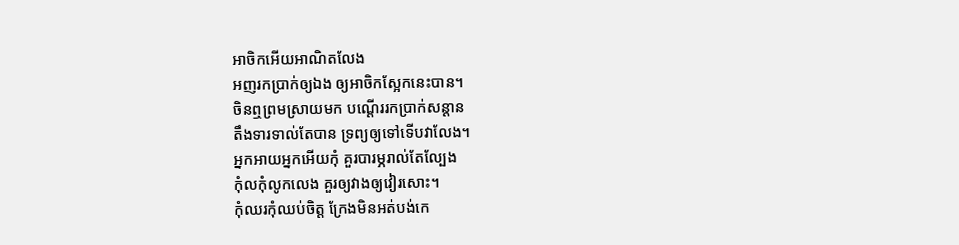អាចិកអើយអាណិតលែង
អញរកប្រាក់ឲ្យឯង ឲ្យអាចិកស្អែកនេះបាន។
ចិនឮព្រមស្រាយមក បណ្ដើររកប្រាក់សន្ដាន
តឹងទារទាល់តែបាន ទ្រព្យឲ្យទៅទើបវាលែង។
អ្នកអាយអ្នកអើយកុំ គួរបារម្ភរាល់តែល្បែង
កុំលកុំលូកលេង គួរឲ្យវាងឲ្យវៀរសោះ។
កុំឈរកុំឈប់ចិត្ត ក្រែងមិនអត់បង់កេ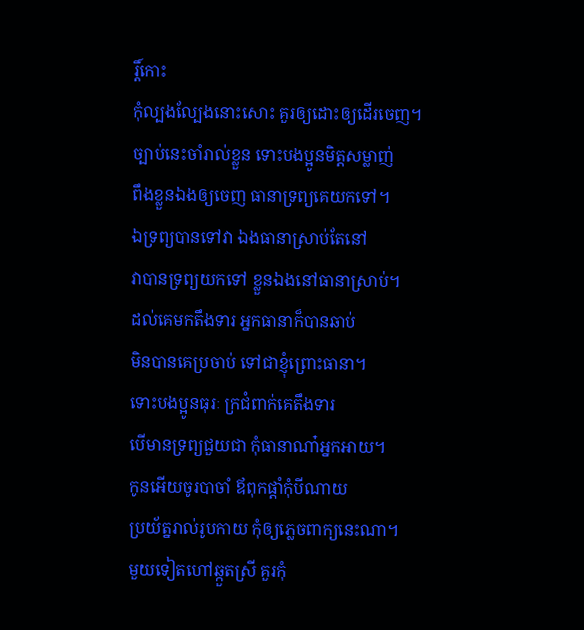រ្តិ៍កោះ
កុំល្បងល្បែងនោះសោះ គួរឲ្យដោះឲ្យដើរចេញ។
ច្បាប់នេះចាំរាល់ខ្លួន ទោះបងប្អូនមិត្តសម្លាញ់
ពឹងខ្លួនឯងឲ្យចេញ ធានាទ្រព្យគេយកទៅ។
ឯទ្រព្យបានទៅវា ឯងធានាស្រាប់តែនៅ
វាបានទ្រព្យយកទៅ ខ្លួនឯងនៅធានាស្រាប់។
ដល់គេមកតឹងទារ អ្នកធានាក៏បានឆាប់
មិនបានគេប្រចាប់ ទៅជាខ្ញុំព្រោះធានា។
ទោះបងប្អូនធុរៈ ក្រជំពាក់គេតឹងទារ
បើមានទ្រព្យជួយជា កុំធានាណា៎អ្នកអាយ។
កូនអើយចូរបាចាំ ឪពុកផ្ដាំកុំបីណាយ
ប្រយ័ត្នរាល់រូបកាយ កុំឲ្យភ្លេចពាក្យនេះណា។
មួយទៀតហៅឆ្កួតស្រី គួរកុំ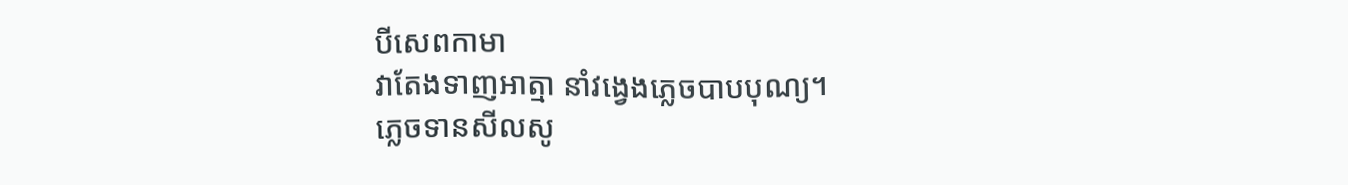បីសេពកាមា
វាតែងទាញអាត្មា នាំវង្វេងភ្លេចបាបបុណ្យ។
ភ្លេចទានសីលសូ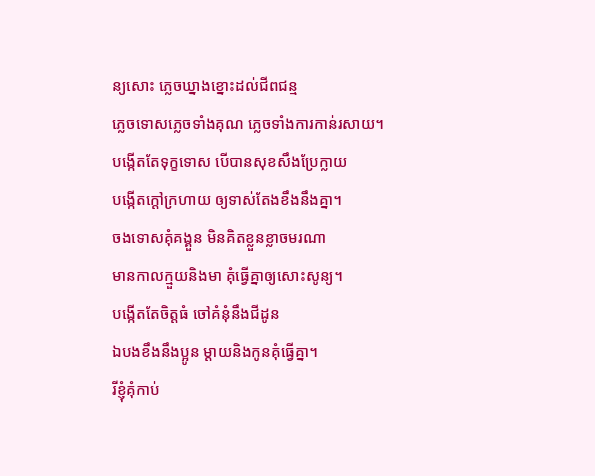ន្យសោះ ភ្លេចឃ្នាងខ្នោះដល់ជីពជន្ម
ភ្លេចទោសភ្លេចទាំងគុណ ភ្លេចទាំងការកាន់រសាយ។
បង្កើតតែទុក្ខទោស បើបានសុខសឹងប្រែក្លាយ
បង្កើតក្ដៅក្រហាយ ឲ្យទាស់តែងខឹងនឹងគ្នា។
ចងទោសគុំគង្គួន មិនគិតខ្លួនខ្លាចមរណា
មានកាលក្មួយនិងមា គុំធ្វើគ្នាឲ្យសោះសូន្យ។
បង្កើតតែចិត្តធំ ចៅគំនុំនឹងជីដូន
ឯបងខឹងនឹងប្អូន ម្ដាយនិងកូនគុំធ្វើគ្នា។
រីខ្ញុំគុំកាប់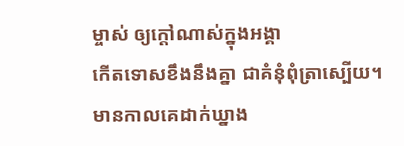ម្ចាស់ ឲ្យក្ដៅណាស់ក្នុងអង្គា
កើតទោសខឹងនឹងគ្នា ជាគំនុំពុំត្រាស្បើយ។
មានកាលគេដាក់ឃ្នាង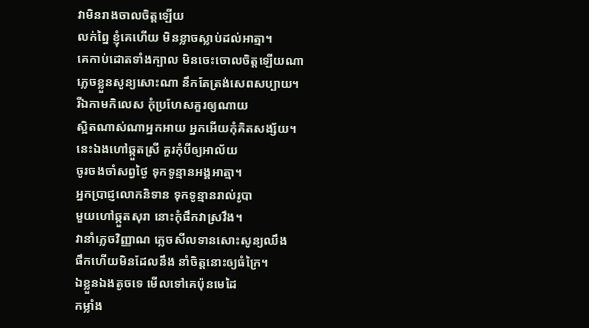វាមិនរាងចាលចិត្តឡើយ
លក់ព្នៃ ខ្ញុំគេហើយ មិនខ្លាចស្លាប់ដល់អាត្មា។
គេកាប់ដោតទាំងក្បាល មិនចេះចោលចិត្តឡើយណា
ភ្លេចខ្លួនសូន្យសោះណា នឹកតែត្រង់សេពសប្បាយ។
រីឯកាមកិលេស កុំប្រហែសគួរឲ្យណាយ
ស្អិតណាស់ណាអ្នកអាយ អ្នកអើយកុំគិតសង្ស័យ។
នេះឯងហៅឆ្កួតស្រី គួរកុំបីឲ្យអាល័យ
ចូរចងចាំសព្វថ្ងៃ ទុកទូន្មានអង្គអាត្មា។
អ្នកប្រាជ្ញលោកនិទាន ទុកទូន្មានរាល់រូបា
មួយហៅឆ្កួតសុរា នោះកុំផឹកវាស្រវឹង។
វានាំភ្លេចវិញ្ញាណ ភ្លេចសីលទានសោះសូន្យឈឹង
ផឹកហើយមិនដែលនឹង នាំចិត្តនោះឲ្យធំក្រៃ។
ឯខ្លួនឯងតូចទេ មើលទៅគេប៉ុនមេដៃ
កម្លាំង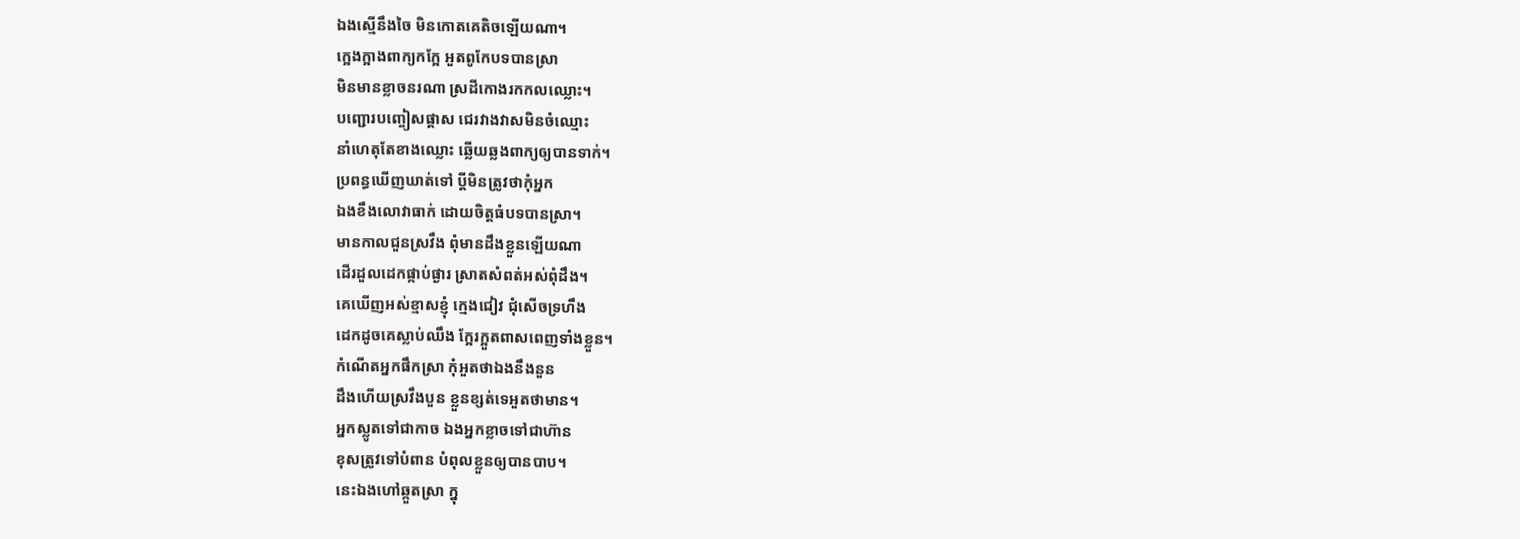ឯងស្មើនឹងចៃ មិនកោតគេតិចឡើយណា។
ក្អេងក្អាងពាក្យកក្អែ អួតពូកែបទបានស្រា
មិនមានខ្លាចនរណា ស្រដីកោងរកកលឈ្លោះ។
បញ្ជោរបញ្ចៀសផ្ដាស ជេរវាងវាសមិនចំឈ្មោះ
នាំហេតុតែខាងឈ្លោះ ឆ្លើយឆ្លងពាក្យឲ្យបានទាក់។
ប្រពន្ធឃើញឃាត់ទៅ ប្ដីមិនត្រូវថាកុំអ្នក
ឯងខឹងលោវាធាក់ ដោយចិត្តធំបទបានស្រា។
មានកាលជួនស្រវឹង ពុំមានដឹងខ្លួនឡើយណា
ដើរដួលដេកផ្កាប់ផ្ងារ ស្រាតសំពត់អស់ពុំដឹង។
គេឃើញអស់ខ្មាសខ្ញុំ ក្មេងជៀវ ជុំសើចទ្រហឹង
ដេកដូចគេស្លាប់ឈឹង ក្អែរក្អួតពាសពេញទាំងខ្លួន។
កំណើតអ្នកផឹកស្រា កុំអួតថាឯងនឹងនួន
ដឹងហើយស្រវឹងបួន ខ្លួនខ្សត់ទេអួតថាមាន។
អ្នកស្លូតទៅជាកាច ឯងអ្នកខ្លាចទៅជាហ៊ាន
ខុសត្រូវទៅបំពាន បំពុលខ្លួនឲ្យបានបាប។
នេះឯងហៅឆ្កួតស្រា ក្នុ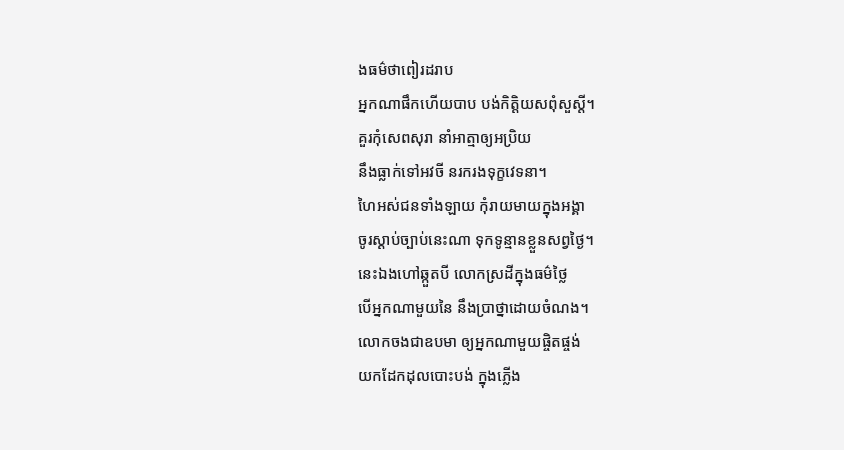ងធម៌ថាពៀរដរាប
អ្នកណាផឹកហើយបាប បង់កិត្តិយសពុំសួស្ដី។
គួរកុំសេពសុរា នាំអាត្មាឲ្យអប្រិយ
នឹងធ្លាក់ទៅអវចី នរករងទុក្ខវេទនា។
ហៃអស់ជនទាំងឡាយ កុំរាយមាយក្នុងអង្គា
ចូរស្ដាប់ច្បាប់នេះណា ទុកទូន្មានខ្លួនសព្វថ្ងៃ។
នេះឯងហៅឆ្កួតបី លោកស្រដីក្នុងធម៌ថ្លៃ
បើអ្នកណាមួយនៃ នឹងប្រាថ្នាដោយចំណង។
លោកចងជាឧបមា ឲ្យអ្នកណាមួយផ្ចិតផ្ចង់
យកដែកដុលបោះបង់ ក្នុងភ្លើង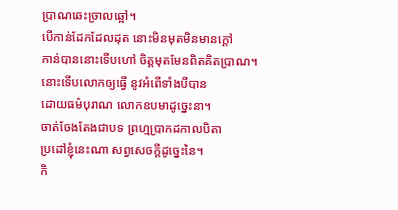ប្រាណឆេះច្រាលឆ្អៅ។
បើកាន់ដែកដែលដុត នោះមិនមុតមិនមានក្ដៅ
កាន់បាននោះទើបហៅ ចិត្តមុតមែនពិតគិតប្រាណ។
នោះទើបលោកឲ្យធ្វើ នូវអំពើទាំងបីបាន
ដោយធម៌បុរាណ លោកឧបមាដូច្នេះនា។
ចាត់ចែងតែងជាបទ ព្រហ្មប្រាកដកាលបិតា
ប្រដៅខ្ញុំនេះណា សព្វសេចក្ដីដូច្នេះនៃ។
កិ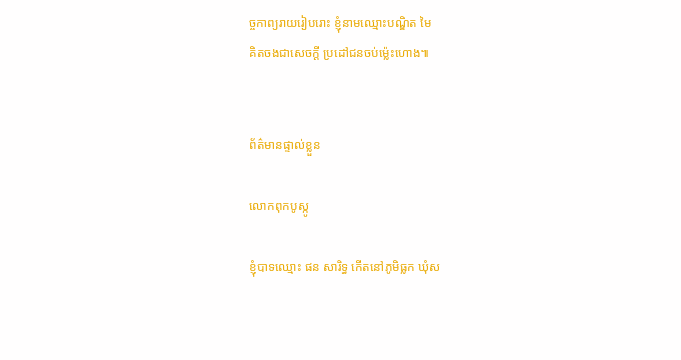ច្ចកាព្យរាយរៀបរោះ ខ្ញុំនាមឈ្មោះបណ្ឌិត មៃ
គិតចងជាសេចក្ដី ប្រដៅជនចប់ម្ល៉េះហោង៕


ព័ត៌មានផ្ទាល់ខ្លួន

លោកពុកបូស្កូ

ខ្ញុំបាទឈ្មោះ ផន សារិទ្ធ កើតនៅភូមិធ្លក ឃុំស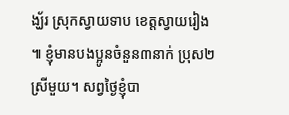ង្ឃ័រ ស្រុកស្វាយទាប ខេត្តស្វាយរៀង ៕ ខ្ញុំមានបងប្អូនចំនួន៣នាក់ ប្រុស២ ស្រីមួយ។ សព្វថ្ងៃខ្ញុំបា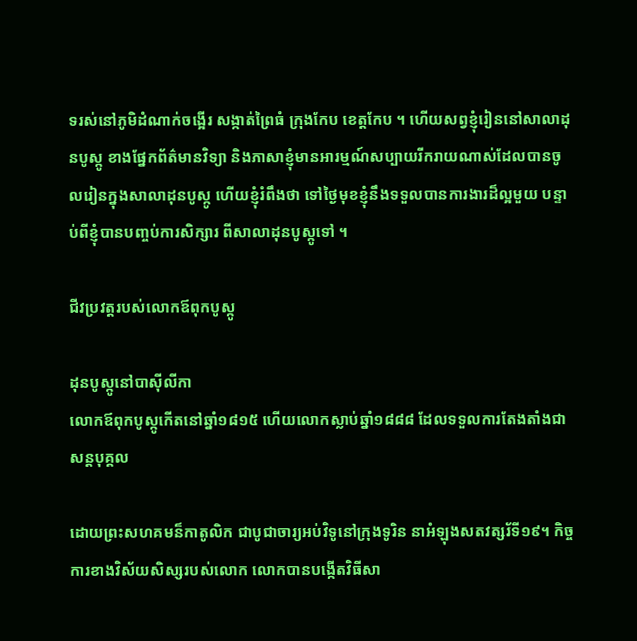ទរស់នៅភូមិដំណាក់ចង្អើរ សង្កាត់ព្រៃធំ ក្រុងកែប ខេត្តកែប ។ ហើយសព្វខ្ញុំរៀននៅសាលាដុនបូស្កូ ខាងផ្នែកព័ត៌មានវិទ្យា និងភាសាខ្ញុំមានអារម្មណ៍សប្បាយរីករាយណាស់ដែលបានចូលរៀនក្នុងសាលាដុនបូស្កូ ហើយខ្ញុំរំពឹងថា ទៅថ្ងៃមុខខ្ញុំនឹងទទួលបានការងារដ៏ល្អមួយ បន្ទាប់ពីខ្ញុំបានបញ្ចប់ការសិក្សារ ពីសាលាដុនបូស្កូទៅ ។

ជីវប្រវត្តរបស់លោកឪពុកបូស្កូ

ដុនបូស្កូនៅបាស៊ីលីកា
លោកឪពុកបូស្កូកើតនៅឆ្នាំ១៨១៥ ហើយលោកស្លាប់ឆ្នាំ១៨៨៨ ដែលទទួលការតែងតាំងជាសន្តបុគ្គល

ដោយព្រះសហគមន៏កាតូលិក ជាបូជាចារ្យអប់វិទូនៅក្រុងទូរិន នាអំឡុងសតវត្សរ័ទី១៩។ កិច្ចការខាងវិស័យសិស្សរបស់លោក លោកបានបង្កើតវិធីសា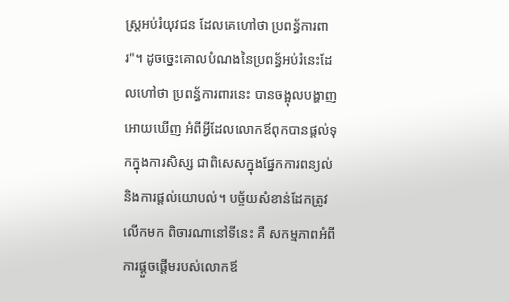ស្រ្តអប់រំយុវជន ដែលគេហៅថា ប្រពន្ធ័ការពារ"។ ដូចច្នេះគោលបំណងនៃប្រពន្ធ័អប់រំនេះដែលហៅថា ប្រពន្ធ័ការពារនេះ បានចង្អុលបង្ហាញអោយឃើញ អំពីអ្វីដែលលោកឪពុកបានផ្តល់ទុកក្នុងការសិស្ស ជាពិសេសក្នុងផ្នែកការពន្យល់ និងការផ្តល់យោបល់។ បច្ច័យសំខាន់ដែកត្រូវលើកមក ពិចារណានៅទីនេះ គឺ សកម្មភាពអំពីការផ្តួចផ្តើមរបស់លោកឪ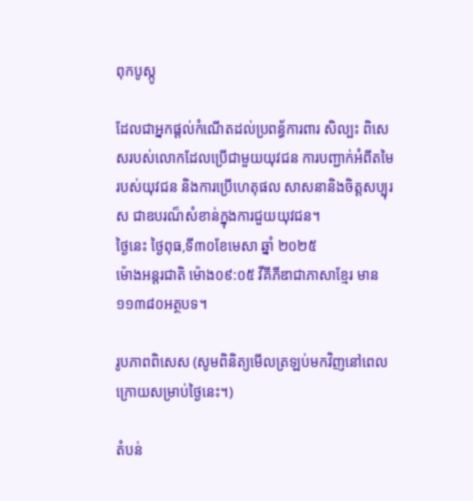ពុកបូស្កូ

ដែលជាអ្នកផ្ដល់កំណើតដល់ប្រពន្ធ័ការពារ សិល្បះ ពិសេសរបស់លោកដែលប្រើជាមួយយុវជន ការបញ្ជាក់អំពីតមៃរបស់យុវជន និងការប្រើហេតុផល សាសនានិងចិត្តសប្បុរស ជាឧបរណ៏សំខាន់ក្នុងការជួយយុវជន។
ថៃ្ងនេះ ថ្ងៃពុធ,ទី៣០ខែមេសា ឆ្នាំ ២០២៥
ម៉ោងអន្តរជាតិ ម៉ោង០៩:០៥ វីគីភីឌាជាភាសាខ្មែរ មាន ១១៣៨០អត្ថបទ។

រូបភាពពិសេស (សូមពិនិត្យមើលត្រឡប់មកវិញនៅពេលក្រោយសម្រាប់ថ្ងៃនេះ។)

តំបន់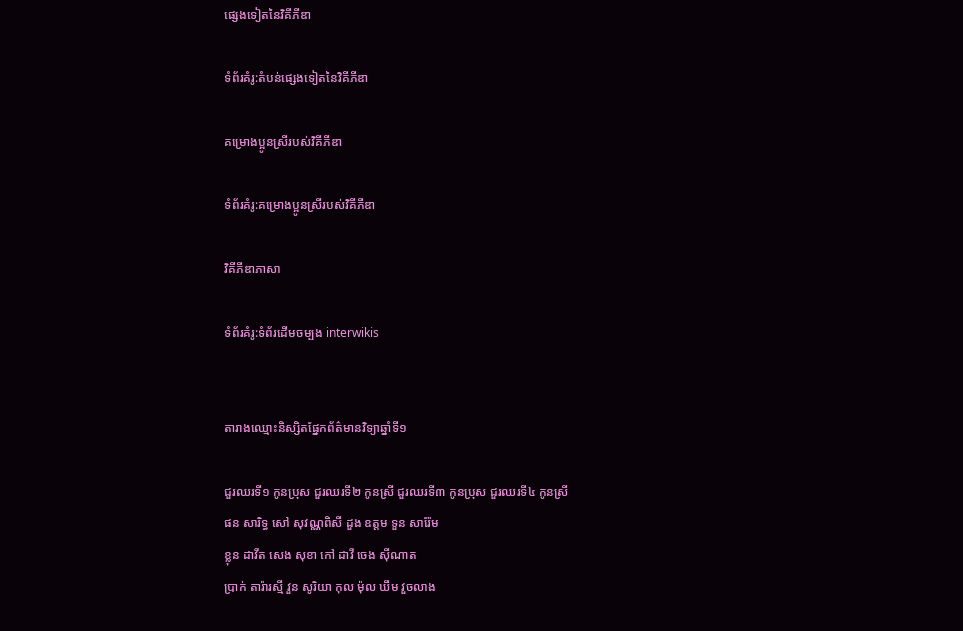ផ្សេងទៀតនៃវិគីភីឌា

ទំព័រគំរូ:តំបន់ផ្សេងទៀតនៃវិគីភីឌា

គម្រោងប្អូនស្រីរបស់វិគីភីឌា

ទំព័រគំរូ:គម្រោងប្អូនស្រីរបស់វិគីភីឌា

វិគីភីឌាភាសា

ទំព័រគំរូ:ទំព័រដើមចម្បង interwikis


តារាងឈ្មោះនិស្សិតផ្នែកព័ត៌មានវិទ្យាឆ្នាំទី១

ជួរឈរទី១ កូនប្រុស ជួរឈរទី២ កូនស្រី ជួរឈរទី៣ កូនប្រុស ជួរឈរទី៤ កូនស្រី
ផន សារិទ្ធ សៅ សុវណ្ណពិសី ដួង ឧត្ដម ទួន សារ៉ែម
ខ្លុន ដាវីត សេង សុខា កៅ ដាវី ចេង ស៊ីណាត
ប្រាក់ តារ៉ារស្មី វួន សូរិយា កុល ម៉ុល ឃឹម វួចលាង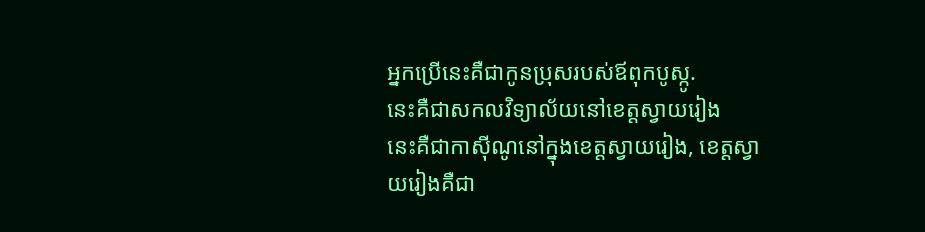អ្នកប្រើនេះគឺជាកូនប្រុសរបស់ឪពុកបូស្កូ.
នេះគឺជាសកលវិទ្យាល័យនៅខេត្តស្វាយរៀង
នេះគឺជាកាស៊ីណូនៅក្នុងខេត្តស្វាយរៀង, ខេត្តស្វាយរៀងគឺជា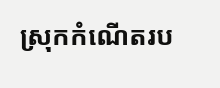ស្រុកកំណើតរប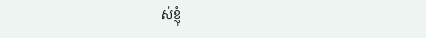ស់ខ្ញុំ